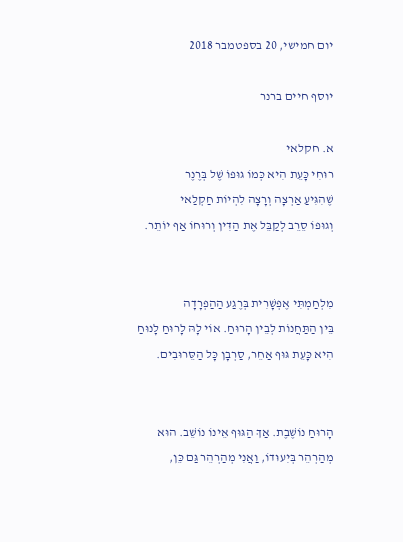יום חמישי, 20 בספטמבר 2018

יוסף חיים ברנר

א. חקלאי
רוּחִי כָּעֵת הִיא כְּמוֹ גּוּפוֹ שֶׁל בְּרֶנֶר
שֶׁהִגִּיעַ אַרְצָה וְרָצָה לִהְיוֹת חַקְלַאי
וְגוּפוֹ סֵרֵב לְקַבֵּל אֶת הַדִּין וְרוּחוֹ אַף יוֹתֵר.


מִלְחַמְתִּי אֶפְשָׁרִית בְּרֶגַע הַהַפְרָדָה
בֵּין הַתַּחֲנוֹת לְבֵין הָרוּחַ. אוֹי לָהּ לָרוּחַ לָנוּחַ
הִיא כָּעֵת גּוּף אַחֵר, סַרְבָן כָּל הַסֵּרוּבִים.


הָרוּחַ נוֹשֶׁבֶת. אַךְ הַגּוּף אֵינוֹ נוֹשֵׁב. הוּא
מְהַרְהֵר בְּיִעוּדוֹ, וַאֲנִי מְהַרְהֵר גַּם כֵּן,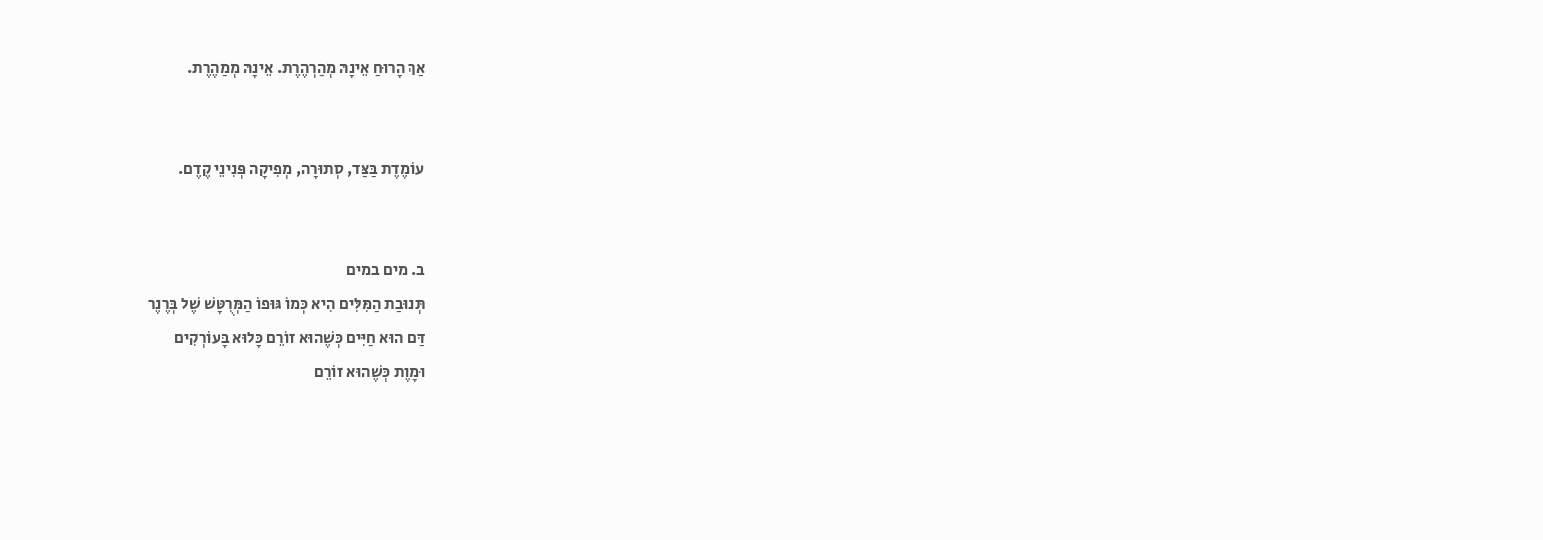אַךְ הָרוּחַ אֵינָהּ מְהַרְהֶרֶת. אֵינָהּ מְמַהֶרֶת.


עוֹמֶדֶת בַּצַּד, סְתוּרָה, מְפִיקָה פְּנִינֵי קֶדֶם.


ב. מים במים
תְּנוּבַת הַמִּלִּים הִיא כְּמוֹ גּוּפוֹ הַמְּרֻטָּשׁ שֶׁל בְּרֶנֶר
דַּם הוּא חַיִּים כְּשֶׁהוּא זוֹרֵם כָּלוּא בָּעוֹרְקִים
וּמָוֶת כְּשֶׁהוּא זוֹרֵם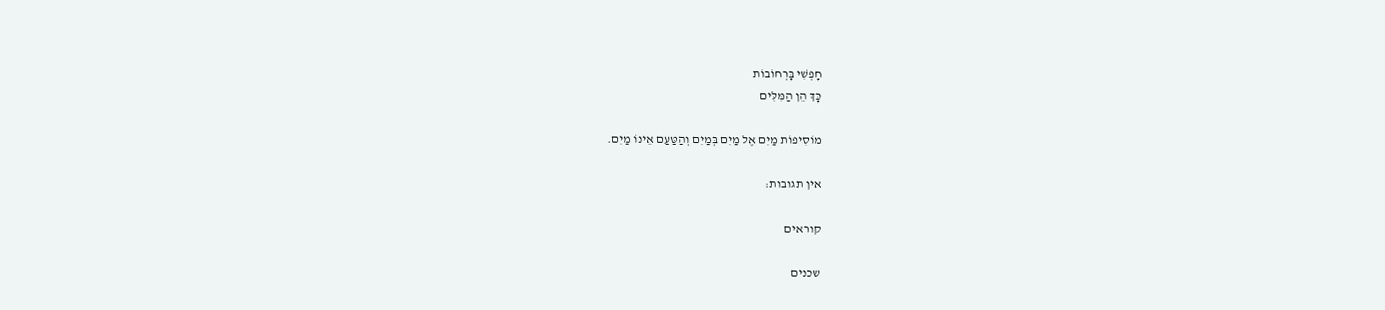חָפְשִׁי בָּרְחוֹבוֹת
כָּךְ הֵן הַמִּלִּים

מוֹסִיפוֹת מַיִם אֶל מַיִם בְּמַיִם וְהַטַּעַם אֵינוֹ מַיִם.

אין תגובות:

קוראים

שכנים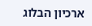ארכיון הבלוג